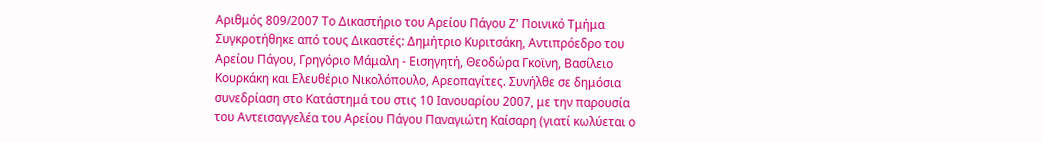Αριθμός 809/2007 Το Δικαστήριο του Αρείου Πάγου Ζ' Ποινικό Τμήμα Συγκροτήθηκε από τους Δικαστές: Δημήτριο Κυριτσάκη, Αντιπρόεδρο του Αρείου Πάγου, Γρηγόριο Μάμαλη - Εισηγητή, Θεοδώρα Γκοϊνη, Βασίλειο Κουρκάκη και Ελευθέριο Νικολόπουλο, Αρεοπαγίτες. Συνήλθε σε δημόσια συνεδρίαση στο Κατάστημά του στις 10 Ιανουαρίου 2007, με την παρουσία του Αντεισαγγελέα του Αρείου Πάγου Παναγιώτη Καίσαρη (γιατί κωλύεται ο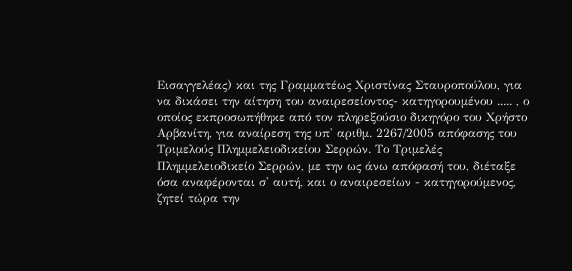Εισαγγελέας) και της Γραμματέως Χριστίνας Σταυροπούλου, για να δικάσει την αίτηση του αναιρεσείοντος- κατηγορουμένου ..... , ο οποίος εκπροσωπήθηκε από τον πληρεξούσιο δικηγόρο του Χρήστο Αρβανίτη, για αναίρεση της υπ' αριθμ. 2267/2005 απόφασης του Τριμελούς Πλημμελειοδικείου Σερρών. Το Τριμελές Πλημμελειοδικείο Σερρών, με την ως άνω απόφασή του, διέταξε όσα αναφέρονται σ' αυτή, και ο αναιρεσείων - κατηγορούμενος, ζητεί τώρα την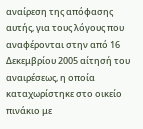αναίρεση της απόφασης αυτής, για τους λόγους που αναφέρονται στην από 16 Δεκεμβρίου 2005 αίτησή του αναιρέσεως, η οποία καταχωρίστηκε στο οικείο πινάκιο με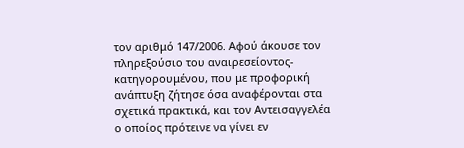τον αριθμό 147/2006. Αφού άκουσε τον πληρεξούσιο του αναιρεσείοντος- κατηγορουμένου, που με προφορική ανάπτυξη ζήτησε όσα αναφέρονται στα σχετικά πρακτικά, και τον Αντεισαγγελέα ο οποίος πρότεινε να γίνει εν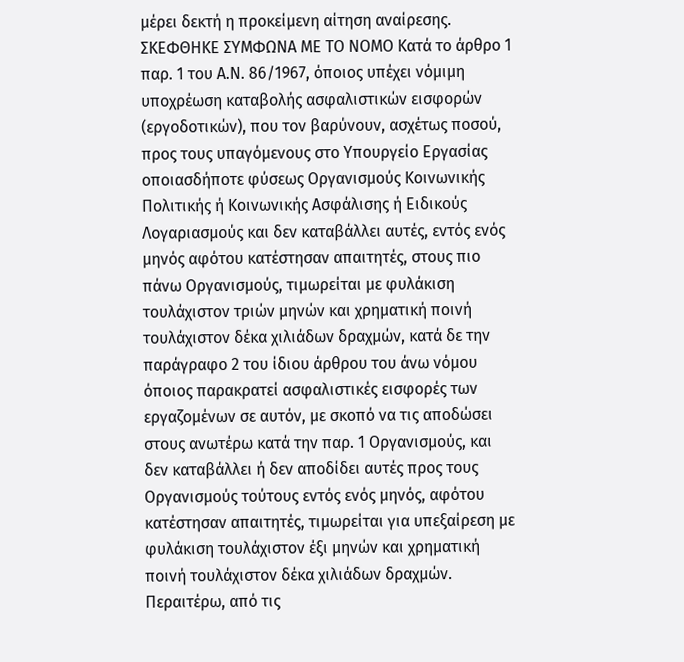μέρει δεκτή η προκείμενη αίτηση αναίρεσης. ΣΚΕΦΘΗΚΕ ΣΥΜΦΩΝΑ ΜΕ ΤΟ ΝΟΜΟ Κατά το άρθρο 1 παρ. 1 του Α.Ν. 86/1967, όποιος υπέχει νόμιμη υποχρέωση καταβολής ασφαλιστικών εισφορών (εργοδοτικών), που τον βαρύνουν, ασχέτως ποσού, προς τους υπαγόμενους στο Υπουργείο Eργασίας οποιασδήποτε φύσεως Οργανισμούς Κοινωνικής Πολιτικής ή Κοινωνικής Ασφάλισης ή Ειδικούς Λογαριασμούς και δεν καταβάλλει αυτές, εντός ενός μηνός αφότου κατέστησαν απαιτητές, στους πιο πάνω Οργανισμούς, τιμωρείται με φυλάκιση τουλάχιστον τριών μηνών και χρηματική ποινή τουλάχιστον δέκα χιλιάδων δραχμών, κατά δε την παράγραφο 2 του ίδιου άρθρου του άνω νόμου όποιος παρακρατεί ασφαλιστικές εισφορές των εργαζομένων σε αυτόν, με σκοπό να τις αποδώσει στους ανωτέρω κατά την παρ. 1 Οργανισμούς, και δεν καταβάλλει ή δεν αποδίδει αυτές προς τους Οργανισμούς τούτους εντός ενός μηνός, αφότου κατέστησαν απαιτητές, τιμωρείται για υπεξαίρεση με φυλάκιση τουλάχιστον έξι μηνών και χρηματική ποινή τουλάχιστον δέκα χιλιάδων δραχμών. Περαιτέρω, από τις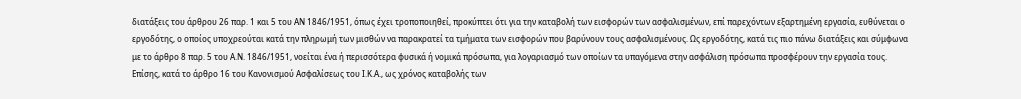διατάξεις του άρθρου 26 παρ. 1 και 5 του ΑΝ 1846/1951, όπως έχει τροποποιηθεί, προκύπτει ότι για την καταβολή των εισφορών των ασφαλισμένων, επί παρεχόντων εξαρτημένη εργασία, ευθύνεται ο εργοδότης, ο οποίος υποχρεούται κατά την πληρωμή των μισθών να παρακρατεί τα τμήματα των εισφορών που βαρύνουν τους ασφαλισμένους. Ως εργοδότης, κατά τις πιο πάνω διατάξεις και σύμφωνα με το άρθρο 8 παρ. 5 του Α.Ν. 1846/1951, νοείται ένα ή περισσότερα φυσικά ή νομικά πρόσωπα, για λογαριασμό των οποίων τα υπαγόμενα στην ασφάλιση πρόσωπα προσφέρουν την εργασία τους. Επίσης, κατά το άρθρο 16 του Κανονισμού Ασφαλίσεως του Ι.Κ.Α., ως χρόνος καταβολής των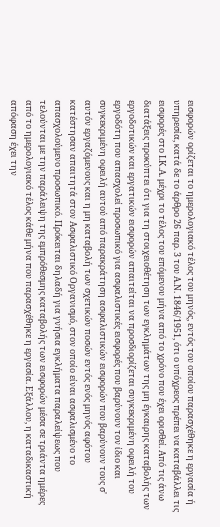εισφορών ορίζεται το ημερολογιακό τέλος του μηνός, εντός του οποίου παρασχέθηκε η εργασία ή υπηρεσία, κατά δε το άρθρο 26 παρ. 3 του Α.Ν. 1846/1951, ότι ο υπόχρεος πρέπει να καταβάλλει τις εισφορές στο Ι.Κ.Α. μέχρι το τέλος του επόμενου μήνα από το χρόνο που έχει ορισθεί. Από τις άνω διατάξεις προκύπτει ότι για τη στοιχειοθέτηση των εγκλημάτων της μη έγκαιρης καταβολής των εργοδοτικών και εργατικών εισφορών απαιτείται να προσδιορίζεται συγκεκριμένη οφειλή του εργοδότη που απασχολεί προσωπικό για ασφαλιστικές εισφορές που βαρύνουν τον ίδιο και συγκεκριμένη οφειλή αυτού από παρακράτηση ασφαλιστικών εισφορών που βαρύνουν τους σ' αυτόν εργαζόμενους και η μη καταβολή των σχετικών ποσών εντός ενός μηνός αφότου κατέστησαν απαιτητά στον Ασφαλιστικό Οργανισμό, στον οποίο είναι ασφαλισμένο το απασχολούμενο προσωπικό. Πρόκειται δηλαδή για γνήσια εγκλήματα παραλείψεως που τελούνται με την παράλειψη της εμπρόθεσμης καταβολής των εισφορών μέσα σε τριάντα ημέρες από το ημερολογιακό τέλος κάθε μήνα που παρασχέθηκε η εργασία. Εξάλλου, η καταδικαστική απόφαση έχει την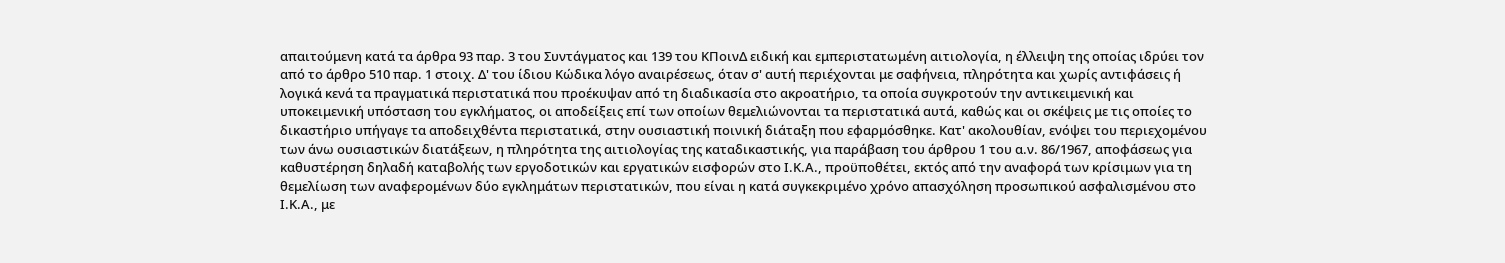απαιτούμενη κατά τα άρθρα 93 παρ. 3 του Συντάγματος και 139 του ΚΠοινΔ ειδική και εμπεριστατωμένη αιτιολογία, η έλλειψη της οποίας ιδρύει τον από το άρθρο 510 παρ. 1 στοιχ. Δ' του ίδιου Κώδικα λόγο αναιρέσεως, όταν σ' αυτή περιέχονται με σαφήνεια, πληρότητα και χωρίς αντιφάσεις ή λογικά κενά τα πραγματικά περιστατικά που προέκυψαν από τη διαδικασία στο ακροατήριο, τα οποία συγκροτούν την αντικειμενική και υποκειμενική υπόσταση του εγκλήματος, οι αποδείξεις επί των οποίων θεμελιώνονται τα περιστατικά αυτά, καθώς και οι σκέψεις με τις οποίες το δικαστήριο υπήγαγε τα αποδειχθέντα περιστατικά, στην ουσιαστική ποινική διάταξη που εφαρμόσθηκε. Κατ' ακολουθίαν, ενόψει του περιεχομένου των άνω ουσιαστικών διατάξεων, η πληρότητα της αιτιολογίας της καταδικαστικής, για παράβαση του άρθρου 1 του α.ν. 86/1967, αποφάσεως για καθυστέρηση δηλαδή καταβολής των εργοδοτικών και εργατικών εισφορών στο Ι.Κ.Α., προϋποθέτει, εκτός από την αναφορά των κρίσιμων για τη θεμελίωση των αναφερομένων δύο εγκλημάτων περιστατικών, που είναι η κατά συγκεκριμένο χρόνο απασχόληση προσωπικού ασφαλισμένου στο Ι.Κ.Α., με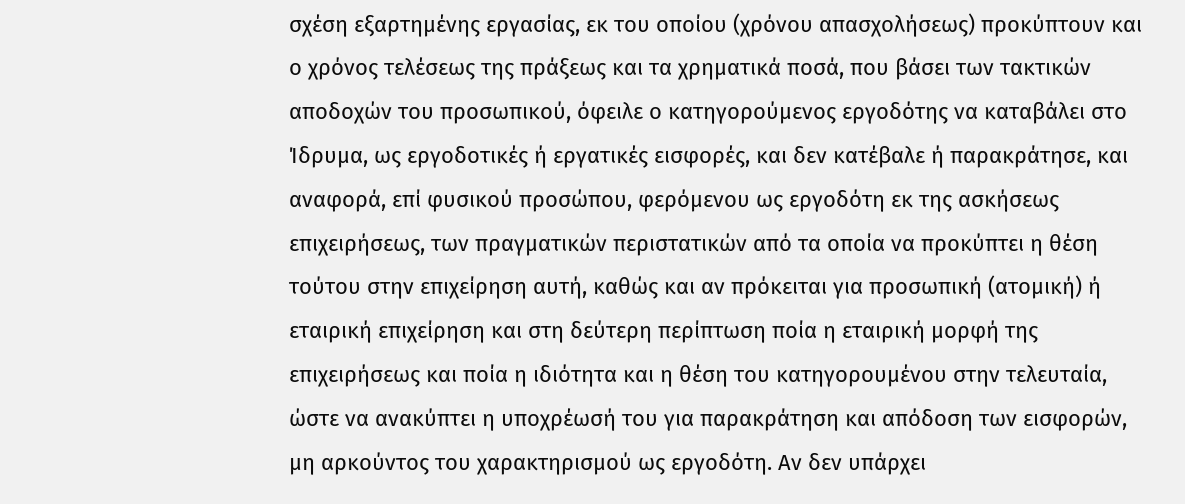σχέση εξαρτημένης εργασίας, εκ του οποίου (χρόνου απασχολήσεως) προκύπτουν και ο χρόνος τελέσεως της πράξεως και τα χρηματικά ποσά, που βάσει των τακτικών αποδοχών του προσωπικού, όφειλε ο κατηγορούμενος εργοδότης να καταβάλει στο Ίδρυμα, ως εργοδοτικές ή εργατικές εισφορές, και δεν κατέβαλε ή παρακράτησε, και αναφορά, επί φυσικού προσώπου, φερόμενου ως εργοδότη εκ της ασκήσεως επιχειρήσεως, των πραγματικών περιστατικών από τα οποία να προκύπτει η θέση τούτου στην επιχείρηση αυτή, καθώς και αν πρόκειται για προσωπική (ατομική) ή εταιρική επιχείρηση και στη δεύτερη περίπτωση ποία η εταιρική μορφή της επιχειρήσεως και ποία η ιδιότητα και η θέση του κατηγορουμένου στην τελευταία, ώστε να ανακύπτει η υποχρέωσή του για παρακράτηση και απόδοση των εισφορών, μη αρκούντος του χαρακτηρισμού ως εργοδότη. Αν δεν υπάρχει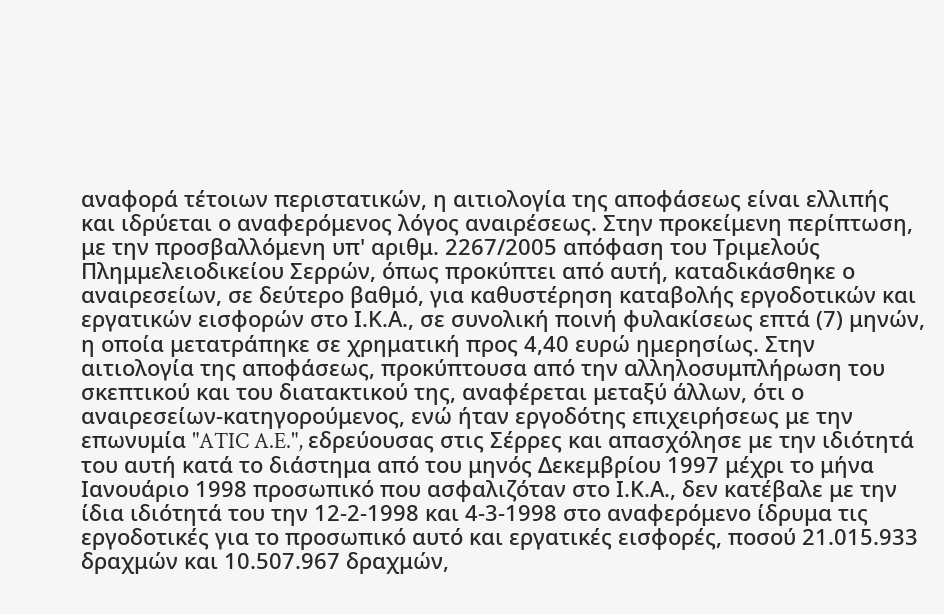αναφορά τέτοιων περιστατικών, η αιτιολογία της αποφάσεως είναι ελλιπής και ιδρύεται ο αναφερόμενος λόγος αναιρέσεως. Στην προκείμενη περίπτωση, με την προσβαλλόμενη υπ' αριθμ. 2267/2005 απόφαση του Τριμελούς Πλημμελειοδικείου Σερρών, όπως προκύπτει από αυτή, καταδικάσθηκε ο αναιρεσείων, σε δεύτερο βαθμό, για καθυστέρηση καταβολής εργοδοτικών και εργατικών εισφορών στο Ι.Κ.Α., σε συνολική ποινή φυλακίσεως επτά (7) μηνών, η οποία μετατράπηκε σε χρηματική προς 4,40 ευρώ ημερησίως. Στην αιτιολογία της αποφάσεως, προκύπτουσα από την αλληλοσυμπλήρωση του σκεπτικού και του διατακτικού της, αναφέρεται μεταξύ άλλων, ότι ο αναιρεσείων-κατηγορούμενος, ενώ ήταν εργοδότης επιχειρήσεως με την επωνυμία "ATIC A.E.", εδρεύουσας στις Σέρρες και απασχόλησε με την ιδιότητά του αυτή κατά το διάστημα από του μηνός Δεκεμβρίου 1997 μέχρι το μήνα Ιανουάριο 1998 προσωπικό που ασφαλιζόταν στο Ι.Κ.Α., δεν κατέβαλε με την ίδια ιδιότητά του την 12-2-1998 και 4-3-1998 στο αναφερόμενο ίδρυμα τις εργοδοτικές για το προσωπικό αυτό και εργατικές εισφορές, ποσού 21.015.933 δραχμών και 10.507.967 δραχμών,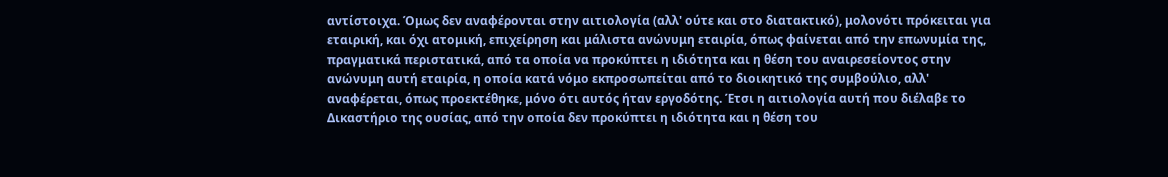αντίστοιχα. Όμως δεν αναφέρονται στην αιτιολογία (αλλ' ούτε και στο διατακτικό), μολονότι πρόκειται για εταιρική, και όχι ατομική, επιχείρηση και μάλιστα ανώνυμη εταιρία, όπως φαίνεται από την επωνυμία της, πραγματικά περιστατικά, από τα οποία να προκύπτει η ιδιότητα και η θέση του αναιρεσείοντος στην ανώνυμη αυτή εταιρία, η οποία κατά νόμο εκπροσωπείται από το διοικητικό της συμβούλιο, αλλ' αναφέρεται, όπως προεκτέθηκε, μόνο ότι αυτός ήταν εργοδότης. Έτσι η αιτιολογία αυτή που διέλαβε το Δικαστήριο της ουσίας, από την οποία δεν προκύπτει η ιδιότητα και η θέση του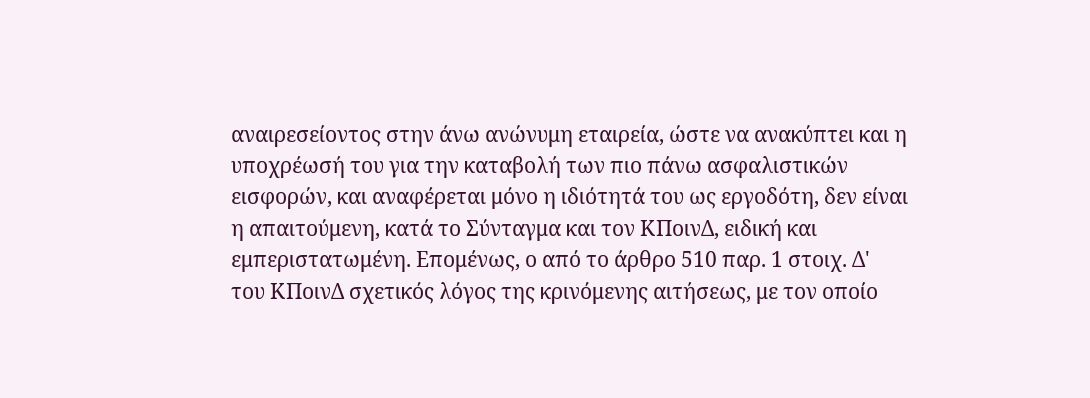αναιρεσείοντος στην άνω ανώνυμη εταιρεία, ώστε να ανακύπτει και η υποχρέωσή του για την καταβολή των πιο πάνω ασφαλιστικών εισφορών, και αναφέρεται μόνο η ιδιότητά του ως εργοδότη, δεν είναι η απαιτούμενη, κατά το Σύνταγμα και τον ΚΠοινΔ, ειδική και εμπεριστατωμένη. Επομένως, ο από το άρθρο 510 παρ. 1 στοιχ. Δ' του ΚΠοινΔ σχετικός λόγος της κρινόμενης αιτήσεως, με τον οποίο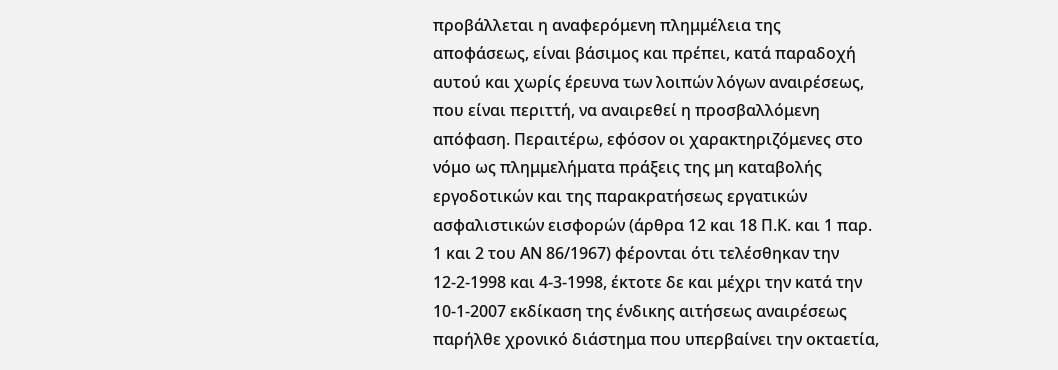προβάλλεται η αναφερόμενη πλημμέλεια της αποφάσεως, είναι βάσιμος και πρέπει, κατά παραδοχή αυτού και χωρίς έρευνα των λοιπών λόγων αναιρέσεως, που είναι περιττή, να αναιρεθεί η προσβαλλόμενη απόφαση. Περαιτέρω, εφόσον οι χαρακτηριζόμενες στο νόμο ως πλημμελήματα πράξεις της μη καταβολής εργοδοτικών και της παρακρατήσεως εργατικών ασφαλιστικών εισφορών (άρθρα 12 και 18 Π.Κ. και 1 παρ. 1 και 2 του ΑΝ 86/1967) φέρονται ότι τελέσθηκαν την 12-2-1998 και 4-3-1998, έκτοτε δε και μέχρι την κατά την 10-1-2007 εκδίκαση της ένδικης αιτήσεως αναιρέσεως παρήλθε χρονικό διάστημα που υπερβαίνει την οκταετία,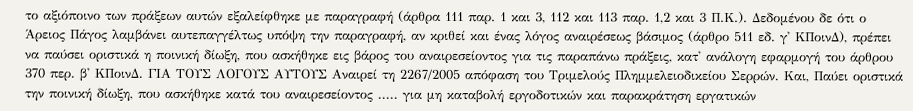το αξιόποινο των πράξεων αυτών εξαλείφθηκε με παραγραφή (άρθρα 111 παρ. 1 και 3, 112 και 113 παρ. 1,2 και 3 Π.Κ.). Δεδομένου δε ότι ο Άρειος Πάγος λαμβάνει αυτεπαγγέλτως υπόψη την παραγραφή, αν κριθεί και ένας λόγος αναιρέσεως βάσιμος (άρθρο 511 εδ. γ' ΚΠοινΔ), πρέπει να παύσει οριστικά η ποινική δίωξη, που ασκήθηκε εις βάρος του αναιρεσείοντος για τις παραπάνω πράξεις, κατ' ανάλογη εφαρμογή του άρθρου 370 περ. β' ΚΠοινΔ. ΓΙΑ ΤΟΥΣ ΛΟΓΟΥΣ ΑΥΤΟΥΣ Αναιρεί τη 2267/2005 απόφαση του Τριμελούς Πλημμελειοδικείου Σερρών. Και, Παύει οριστικά την ποινική δίωξη, που ασκήθηκε κατά του αναιρεσείοντος ..... για μη καταβολή εργοδοτικών και παρακράτηση εργατικών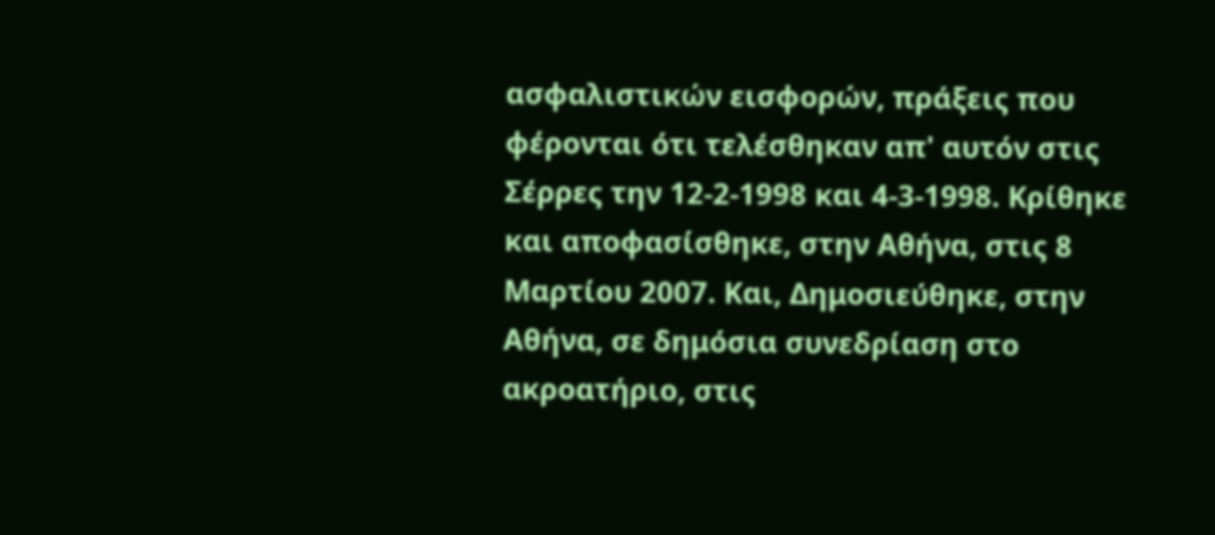ασφαλιστικών εισφορών, πράξεις που φέρονται ότι τελέσθηκαν απ' αυτόν στις Σέρρες την 12-2-1998 και 4-3-1998. Κρίθηκε και αποφασίσθηκε, στην Αθήνα, στις 8 Μαρτίου 2007. Και, Δημοσιεύθηκε, στην Αθήνα, σε δημόσια συνεδρίαση στο ακροατήριο, στις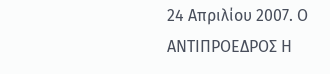24 Απριλίου 2007. Ο ΑΝΤΙΠΡΟΕΔΡΟΣ Η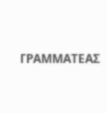ΓΡΑΜΜΑΤΕΑΣ